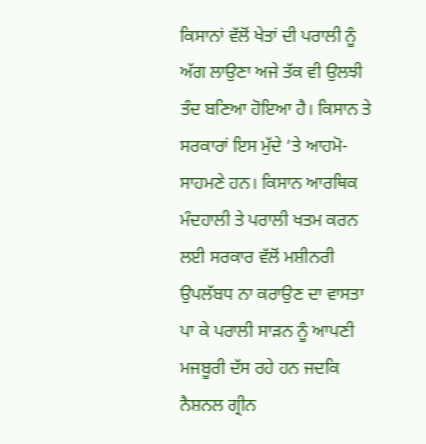ਕਿਸਾਨਾਂ ਵੱਲੋਂ ਖੇਤਾਂ ਦੀ ਪਰਾਲੀ ਨੂੰ ਅੱਗ ਲਾਉਣਾ ਅਜੇ ਤੱਕ ਵੀ ਉਲਝੀ ਤੰਦ ਬਣਿਆ ਹੋਇਆ ਹੈ। ਕਿਸਾਨ ਤੇ ਸਰਕਾਰਾਂ ਇਸ ਮੁੱਦੇ ’ਤੇ ਆਹਮੋ-ਸਾਹਮਣੇ ਹਨ। ਕਿਸਾਨ ਆਰਥਿਕ ਮੰਦਹਾਲੀ ਤੇ ਪਰਾਲੀ ਖਤਮ ਕਰਨ ਲਈ ਸਰਕਾਰ ਵੱਲੋਂ ਮਸ਼ੀਨਰੀ ਉਪਲੱਬਧ ਨਾ ਕਰਾਉਣ ਦਾ ਵਾਸਤਾ ਪਾ ਕੇ ਪਰਾਲੀ ਸਾੜਨ ਨੂੰ ਆਪਣੀ ਮਜਬੂਰੀ ਦੱਸ ਰਹੇ ਹਨ ਜਦਕਿ ਨੈਸ਼ਨਲ ਗ੍ਰੀਨ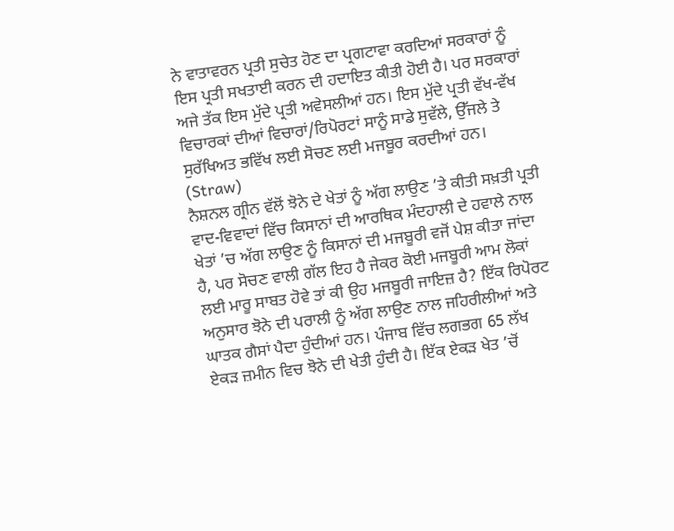ਨੇ ਵਾਤਾਵਰਨ ਪ੍ਰਤੀ ਸੁਚੇਤ ਹੋਣ ਦਾ ਪ੍ਰਗਟਾਵਾ ਕਰਦਿਆਂ ਸਰਕਾਰਾਂ ਨੂੰ ਇਸ ਪ੍ਰਤੀ ਸਖਤਾਈ ਕਰਨ ਦੀ ਹਦਾਇਤ ਕੀਤੀ ਹੋਈ ਹੈ। ਪਰ ਸਰਕਾਰਾਂ ਅਜੇ ਤੱਕ ਇਸ ਮੁੱਦੇ ਪ੍ਰਤੀ ਅਵੇਸਲੀਆਂ ਹਨ। ਇਸ ਮੁੱਦੇ ਪ੍ਰਤੀ ਵੱਖ-ਵੱਖ ਵਿਚਾਰਕਾਂ ਦੀਆਂ ਵਿਚਾਰਾਂ/ਰਿਪੋਰਟਾਂ ਸਾਨੂੰ ਸਾਡੇ ਸੁਵੱਲੇ, ਉੱਜਲੇ ਤੇ ਸੁਰੱਖਿਅਤ ਭਵਿੱਖ ਲਈ ਸੋਚਣ ਲਈ ਮਜਬੂਰ ਕਰਦੀਆਂ ਹਨ। (Straw)
ਨੈਸ਼ਨਲ ਗ੍ਰੀਨ ਵੱਲੋਂ ਝੋਨੇ ਦੇ ਖੇਤਾਂ ਨੂੰ ਅੱਗ ਲਾਉਣ ’ਤੇ ਕੀਤੀ ਸਖ਼ਤੀ ਪ੍ਰਤੀ ਵਾਦ-ਵਿਵਾਦਾਂ ਵਿੱਚ ਕਿਸਾਨਾਂ ਦੀ ਆਰਥਿਕ ਮੰਦਹਾਲੀ ਦੇ ਹਵਾਲੇ ਨਾਲ ਖੇਤਾਂ ’ਚ ਅੱਗ ਲਾਉਣ ਨੂੰ ਕਿਸਾਨਾਂ ਦੀ ਮਜਬੂਰੀ ਵਜੋਂ ਪੇਸ਼ ਕੀਤਾ ਜਾਂਦਾ ਹੈ, ਪਰ ਸੋਚਣ ਵਾਲੀ ਗੱਲ ਇਹ ਹੈ ਜੇਕਰ ਕੋਈ ਮਜਬੂਰੀ ਆਮ ਲੋਕਾਂ ਲਈ ਮਾਰੂ ਸਾਬਤ ਹੋਵੇ ਤਾਂ ਕੀ ਉਹ ਮਜਬੂਰੀ ਜਾਇਜ਼ ਹੈ? ਇੱਕ ਰਿਪੋਰਟ ਅਨੁਸਾਰ ਝੋਨੇ ਦੀ ਪਰਾਲੀ ਨੂੰ ਅੱਗ ਲਾਉਣ ਨਾਲ ਜਹਿਰੀਲੀਆਂ ਅਤੇ ਘਾਤਕ ਗੈਸਾਂ ਪੈਦਾ ਹੁੰਦੀਆਂ ਹਨ। ਪੰਜਾਬ ਵਿੱਚ ਲਗਭਗ 65 ਲੱਖ ਏਕੜ ਜ਼ਮੀਨ ਵਿਚ ਝੋਨੇ ਦੀ ਖੇਤੀ ਹੁੰਦੀ ਹੈ। ਇੱਕ ਏਕੜ ਖੇਤ ’ਚੋਂ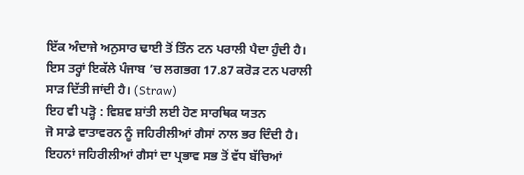ਇੱਕ ਅੰਦਾਜੇ ਅਨੁਸਾਰ ਢਾਈ ਤੋਂ ਤਿੰਨ ਟਨ ਪਰਾਲੀ ਪੈਦਾ ਹੁੰਦੀ ਹੈ। ਇਸ ਤਰ੍ਹਾਂ ਇਕੱਲੇ ਪੰਜਾਬ ’ਚ ਲਗਭਗ 17.87 ਕਰੋੜ ਟਨ ਪਰਾਲੀ ਸਾੜ ਦਿੱਤੀ ਜਾਂਦੀ ਹੈ। (Straw)
ਇਹ ਵੀ ਪੜ੍ਹੋ : ਵਿਸ਼ਵ ਸ਼ਾਂਤੀ ਲਈ ਹੋਣ ਸਾਰਥਿਕ ਯਤਨ
ਜੋ ਸਾਡੇ ਵਾਤਾਵਰਨ ਨੂੰ ਜਹਿਰੀਲੀਆਂ ਗੈਸਾਂ ਨਾਲ ਭਰ ਦਿੰਦੀ ਹੈ। ਇਹਨਾਂ ਜਹਿਰੀਲੀਆਂ ਗੈਸਾਂ ਦਾ ਪ੍ਰਭਾਵ ਸਭ ਤੋਂ ਵੱਧ ਬੱਚਿਆਂ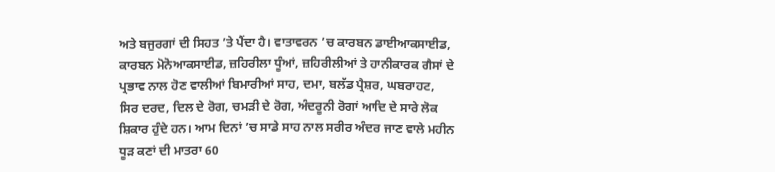ਅਤੇ ਬਜੁਰਗਾਂ ਦੀ ਸਿਹਤ ’ਤੇ ਪੈਂਦਾ ਹੈ। ਵਾਤਾਵਰਨ ’ਚ ਕਾਰਬਨ ਡਾਈਆਕਸਾਈਡ, ਕਾਰਬਨ ਮੋਨੋਆਕਸਾਈਡ, ਜ਼ਹਿਰੀਲਾ ਧੂੰਆਂ, ਜ਼ਹਿਰੀਲੀਆਂ ਤੇ ਹਾਨੀਕਾਰਕ ਗੈਸਾਂ ਦੇ ਪ੍ਰਭਾਵ ਨਾਲ ਹੋਣ ਵਾਲੀਆਂ ਬਿਮਾਰੀਆਂ ਸਾਹ, ਦਮਾ, ਬਲੱਡ ਪ੍ਰੈਸ਼ਰ, ਘਬਰਾਹਟ, ਸਿਰ ਦਰਦ, ਦਿਲ ਦੇ ਰੋਗ, ਚਮੜੀ ਦੇ ਰੋਗ, ਅੰਦਰੂਨੀ ਰੋਗਾਂ ਆਦਿ ਦੇ ਸਾਰੇ ਲੋਕ ਸ਼ਿਕਾਰ ਹੁੰਦੇ ਹਨ। ਆਮ ਦਿਨਾਂ ’ਚ ਸਾਡੇ ਸਾਹ ਨਾਲ ਸਰੀਰ ਅੰਦਰ ਜਾਣ ਵਾਲੇ ਮਹੀਨ ਧੂੜ ਕਣਾਂ ਦੀ ਮਾਤਰਾ 60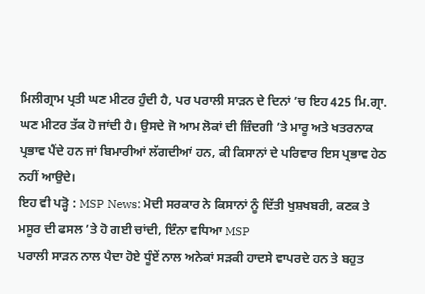ਮਿਲੀਗ੍ਰਾਮ ਪ੍ਰਤੀ ਘਣ ਮੀਟਰ ਹੁੰਦੀ ਹੈ, ਪਰ ਪਰਾਲੀ ਸਾੜਨ ਦੇ ਦਿਨਾਂ ’ਚ ਇਹ 425 ਮਿ.ਗ੍ਰਾ. ਘਣ ਮੀਟਰ ਤੱਕ ਹੋ ਜਾਂਦੀ ਹੈ। ਉਸਦੇ ਜੋ ਆਮ ਲੋਕਾਂ ਦੀ ਜ਼ਿੰਦਗੀ ’ਤੇ ਮਾਰੂ ਅਤੇ ਖਤਰਨਾਕ ਪ੍ਰਭਾਵ ਪੈਂਦੇ ਹਨ ਜਾਂ ਬਿਮਾਰੀਆਂ ਲੱਗਦੀਆਂ ਹਨ, ਕੀ ਕਿਸਾਨਾਂ ਦੇ ਪਰਿਵਾਰ ਇਸ ਪ੍ਰਭਾਵ ਹੇਠ ਨਹੀਂ ਆਉਦੇ।
ਇਹ ਵੀ ਪੜ੍ਹੋ : MSP News: ਮੋਦੀ ਸਰਕਾਰ ਨੇ ਕਿਸਾਨਾਂ ਨੂੰ ਦਿੱਤੀ ਖੁਸ਼ਖਬਰੀ, ਕਣਕ ਤੇ ਮਸੂਰ ਦੀ ਫਸਲ ’ਤੇ ਹੋ ਗਈ ਚਾਂਦੀ, ਇੰਨਾ ਵਧਿਆ MSP
ਪਰਾਲੀ ਸਾੜਨ ਨਾਲ ਪੈਦਾ ਹੋਏ ਧੂੰਏਂ ਨਾਲ ਅਨੇਕਾਂ ਸੜਕੀ ਹਾਦਸੇ ਵਾਪਰਦੇ ਹਨ ਤੇ ਬਹੁਤ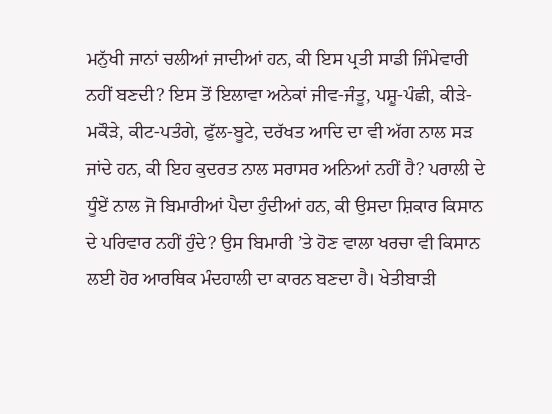ਮਨੁੱਖੀ ਜਾਨਾਂ ਚਲੀਆਂ ਜਾਦੀਆਂ ਹਨ, ਕੀ ਇਸ ਪ੍ਰਤੀ ਸਾਡੀ ਜਿੰਮੇਵਾਰੀ ਨਹੀਂ ਬਣਦੀ? ਇਸ ਤੋਂ ਇਲਾਵਾ ਅਨੇਕਾਂ ਜੀਵ-ਜੰਤੂ, ਪਸ਼ੂ-ਪੰਛੀ, ਕੀੜੇ-ਮਕੌੜੇ, ਕੀਟ-ਪਤੰਗੇ, ਫੁੱਲ-ਬੂਟੇ, ਦਰੱਖਤ ਆਦਿ ਦਾ ਵੀ ਅੱਗ ਨਾਲ ਸੜ ਜਾਂਦੇ ਹਨ, ਕੀ ਇਹ ਕੁਦਰਤ ਨਾਲ ਸਰਾਸਰ ਅਨਿਆਂ ਨਹੀਂ ਹੈ? ਪਰਾਲੀ ਦੇ ਧੂੰਏਂ ਨਾਲ ਜੋ ਬਿਮਾਰੀਆਂ ਪੈਦਾ ਹੁੰਦੀਆਂ ਹਨ, ਕੀ ਉਸਦਾ ਸ਼ਿਕਾਰ ਕਿਸਾਨ ਦੇ ਪਰਿਵਾਰ ਨਹੀਂ ਹੁੰਦੇ? ਉਸ ਬਿਮਾਰੀ ’ਤੇ ਹੋਣ ਵਾਲਾ ਖਰਚਾ ਵੀ ਕਿਸਾਨ ਲਈ ਹੋਰ ਆਰਥਿਕ ਮੰਦਹਾਲੀ ਦਾ ਕਾਰਨ ਬਣਦਾ ਹੈ। ਖੇਤੀਬਾੜੀ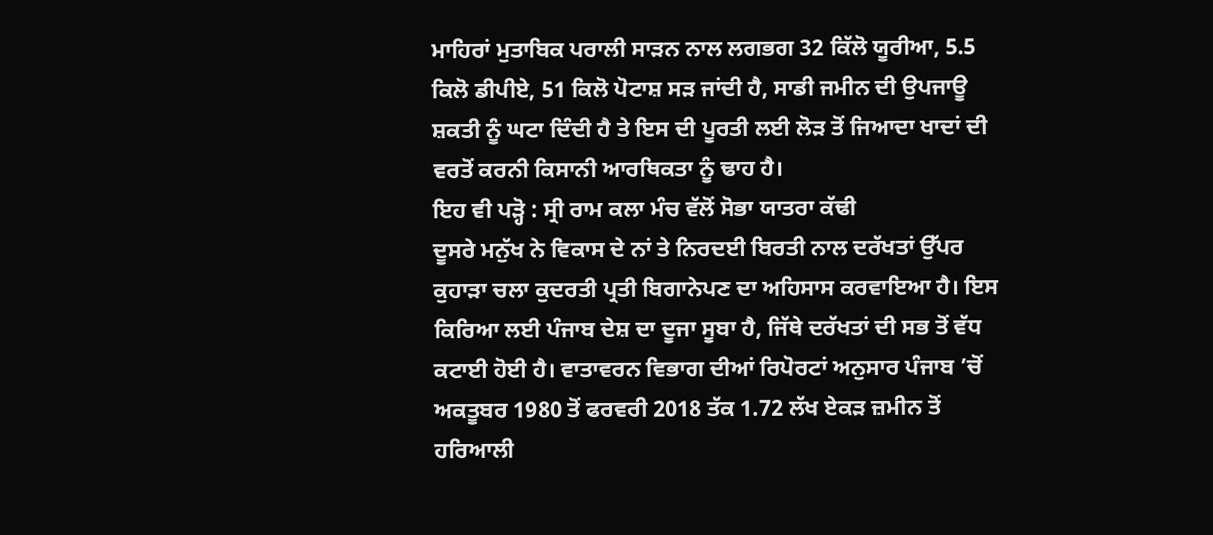ਮਾਹਿਰਾਂ ਮੁਤਾਬਿਕ ਪਰਾਲੀ ਸਾੜਨ ਨਾਲ ਲਗਭਗ 32 ਕਿੱਲੋ ਯੂਰੀਆ, 5.5 ਕਿਲੋ ਡੀਪੀਏ, 51 ਕਿਲੋ ਪੋਟਾਸ਼ ਸੜ ਜਾਂਦੀ ਹੈ, ਸਾਡੀ ਜਮੀਨ ਦੀ ਉਪਜਾਊ ਸ਼ਕਤੀ ਨੂੰ ਘਟਾ ਦਿੰਦੀ ਹੈ ਤੇ ਇਸ ਦੀ ਪੂਰਤੀ ਲਈ ਲੋੜ ਤੋਂ ਜਿਆਦਾ ਖਾਦਾਂ ਦੀ ਵਰਤੋਂ ਕਰਨੀ ਕਿਸਾਨੀ ਆਰਥਿਕਤਾ ਨੂੰ ਢਾਹ ਹੈ।
ਇਹ ਵੀ ਪੜ੍ਹੋ : ਸ੍ਰੀ ਰਾਮ ਕਲਾ ਮੰਚ ਵੱਲੋਂ ਸੋਭਾ ਯਾਤਰਾ ਕੱਢੀ
ਦੂਸਰੇ ਮਨੁੱਖ ਨੇ ਵਿਕਾਸ ਦੇ ਨਾਂ ਤੇ ਨਿਰਦਈ ਬਿਰਤੀ ਨਾਲ ਦਰੱਖਤਾਂ ਉੱਪਰ ਕੁਹਾੜਾ ਚਲਾ ਕੁਦਰਤੀ ਪ੍ਰਤੀ ਬਿਗਾਨੇਪਣ ਦਾ ਅਹਿਸਾਸ ਕਰਵਾਇਆ ਹੈ। ਇਸ ਕਿਰਿਆ ਲਈ ਪੰਜਾਬ ਦੇਸ਼ ਦਾ ਦੂਜਾ ਸੂਬਾ ਹੈ, ਜਿੱਥੇ ਦਰੱਖਤਾਂ ਦੀ ਸਭ ਤੋਂ ਵੱਧ ਕਟਾਈ ਹੋਈ ਹੈ। ਵਾਤਾਵਰਨ ਵਿਭਾਗ ਦੀਆਂ ਰਿਪੋਰਟਾਂ ਅਨੁਸਾਰ ਪੰਜਾਬ ’ਚੋਂ ਅਕਤੂਬਰ 1980 ਤੋਂ ਫਰਵਰੀ 2018 ਤੱਕ 1.72 ਲੱਖ ਏਕੜ ਜ਼ਮੀਨ ਤੋਂ ਹਰਿਆਲੀ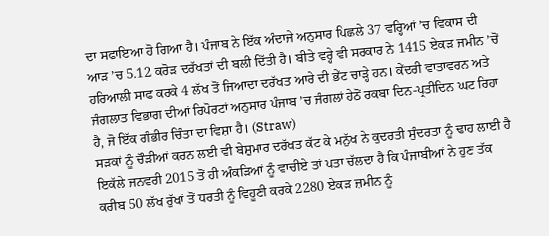ਦਾ ਸਫਾਇਆ ਹੋ ਗਿਆ ਹੈ। ਪੰਜਾਬ ਨੇ ਇੱਕ ਅੰਦਾਜੇ ਅਨੁਸਾਰ ਪਿਛਲੇ 37 ਵਰ੍ਹਿਆਂ ’ਚ ਵਿਕਾਸ ਦੀ ਆੜ ’ਚ 5.12 ਕਰੋੜ ਦਰੱਖਤਾਂ ਦੀ ਬਲੀ ਦਿੱਤੀ ਹੈ। ਬੀਤੇ ਵਰ੍ਹੇ ਵੀ ਸਰਕਾਰ ਨੇ 1415 ਏਕੜ ਜਮੀਨ ’ਚੋਂ ਹਰਿਆਲੀ ਸਾਫ ਕਰਕੇ 4 ਲੱਖ ਤੋਂ ਜਿਆਦਾ ਦਰੱਖਤ ਆਰੇ ਦੀ ਭੇਂਟ ਚਾੜ੍ਹੇ ਹਨ। ਕੇਂਦਰੀ ਵਾਤਾਵਰਨ ਅਤੇ ਜੰਗਲਾਤ ਵਿਭਾਗ ਦੀਆਂ ਰਿਪੋਰਟਾਂ ਅਨੁਸਾਰ ਪੰਜਾਬ ’ਚ ਜੰਗਲਾਂ ਹੇਠੋਂ ਰਕਬਾ ਦਿਨ-ਪ੍ਰਤੀਦਿਨ ਘਟ ਰਿਹਾ ਹੈ, ਜੋ ਇੱਕ ਗੰਭੀਰ ਚਿੰਤਾ ਦਾ ਵਿਸ਼ਾ ਹੈ। (Straw)
ਸੜਕਾਂ ਨੂੰ ਚੌੜੀਆਂ ਕਰਨ ਲਈ ਵੀ ਬੇਸ਼ੁਮਾਰ ਦਰੱਖਤ ਕੱਟ ਕੇ ਮਨੁੱਖ ਨੇ ਕੁਦਰਤੀ ਸੁੰਦਰਤਾ ਨੂੰ ਢਾਹ ਲਾਈ ਹੈ
ਇਕੱਲੇ ਜਨਵਰੀ 2015 ਤੋਂ ਹੀ ਅੰਕੜਿਆਂ ਨੂੰ ਵਾਚੀਏ ਤਾਂ ਪਤਾ ਚੱਲਦਾ ਹੈ ਕਿ ਪੰਜਾਬੀਆਂ ਨੇ ਹੁਣ ਤੱਕ ਕਰੀਬ 50 ਲੱਖ ਰੁੱਖਾਂ ਤੋਂ ਧਰਤੀ ਨੂੰ ਵਿਹੂਣੀ ਕਰਕੇ 2280 ਏਕੜ ਜ਼ਮੀਨ ਨੂੰ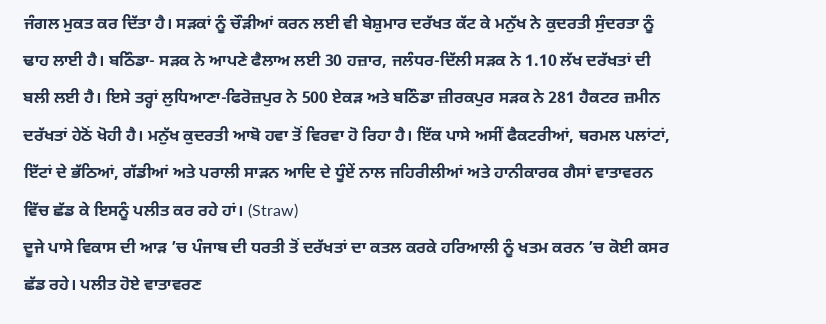ਜੰਗਲ ਮੁਕਤ ਕਰ ਦਿੱਤਾ ਹੈ। ਸੜਕਾਂ ਨੂੰ ਚੌੜੀਆਂ ਕਰਨ ਲਈ ਵੀ ਬੇਸ਼ੁਮਾਰ ਦਰੱਖਤ ਕੱਟ ਕੇ ਮਨੁੱਖ ਨੇ ਕੁਦਰਤੀ ਸੁੰਦਰਤਾ ਨੂੰ ਢਾਹ ਲਾਈ ਹੈ। ਬਠਿੰਡਾ- ਸੜਕ ਨੇ ਆਪਣੇ ਫੈਲਾਅ ਲਈ 30 ਹਜ਼ਾਰ, ਜਲੰਧਰ-ਦਿੱਲੀ ਸੜਕ ਨੇ 1.10 ਲੱਖ ਦਰੱਖਤਾਂ ਦੀ ਬਲੀ ਲਈ ਹੈ। ਇਸੇ ਤਰ੍ਹਾਂ ਲੁਧਿਆਣਾ-ਫਿਰੋਜ਼ਪੁਰ ਨੇ 500 ਏਕੜ ਅਤੇ ਬਠਿੰਡਾ ਜ਼ੀਰਕਪੁਰ ਸੜਕ ਨੇ 281 ਹੈਕਟਰ ਜ਼ਮੀਨ ਦਰੱਖਤਾਂ ਹੇਠੋਂ ਖੋਹੀ ਹੈ। ਮਨੁੱਖ ਕੁਦਰਤੀ ਆਬੋ ਹਵਾ ਤੋਂ ਵਿਰਵਾ ਹੋ ਰਿਹਾ ਹੈ। ਇੱਕ ਪਾਸੇ ਅਸੀਂ ਫੈਕਟਰੀਆਂ, ਥਰਮਲ ਪਲਾਂਟਾਂ, ਇੱਟਾਂ ਦੇ ਭੱਠਿਆਂ, ਗੱਡੀਆਂ ਅਤੇ ਪਰਾਲੀ ਸਾੜਨ ਆਦਿ ਦੇ ਧੂੰਏਂ ਨਾਲ ਜਹਿਰੀਲੀਆਂ ਅਤੇ ਹਾਨੀਕਾਰਕ ਗੈਸਾਂ ਵਾਤਾਵਰਨ ਵਿੱਚ ਛੱਡ ਕੇ ਇਸਨੂੰ ਪਲੀਤ ਕਰ ਰਹੇ ਹਾਂ। (Straw)
ਦੂਜੇ ਪਾਸੇ ਵਿਕਾਸ ਦੀ ਆੜ ’ਚ ਪੰਜਾਬ ਦੀ ਧਰਤੀ ਤੋਂ ਦਰੱਖਤਾਂ ਦਾ ਕਤਲ ਕਰਕੇ ਹਰਿਆਲੀ ਨੂੰ ਖਤਮ ਕਰਨ ’ਚ ਕੋਈ ਕਸਰ ਛੱਡ ਰਹੇ। ਪਲੀਤ ਹੋਏ ਵਾਤਾਵਰਣ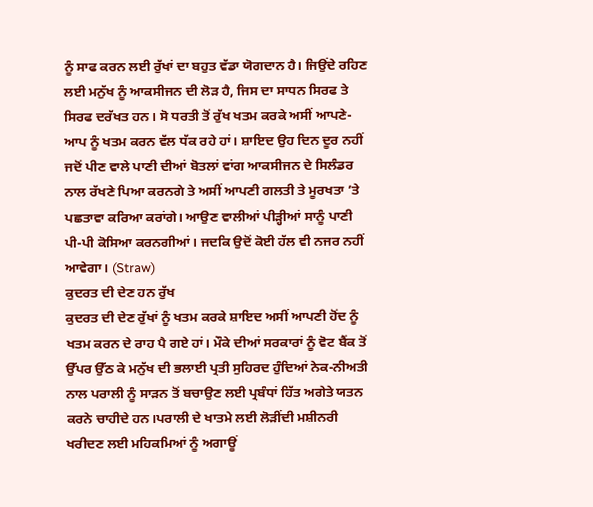ਨੂੰ ਸਾਫ ਕਰਨ ਲਈ ਰੁੱਖਾਂ ਦਾ ਬਹੁਤ ਵੱਡਾ ਯੋਗਦਾਨ ਹੈ। ਜਿਉਂਦੇ ਰਹਿਣ ਲਈ ਮਨੁੱਖ ਨੂੰ ਆਕਸੀਜਨ ਦੀ ਲੋੜ ਹੈ, ਜਿਸ ਦਾ ਸਾਧਨ ਸਿਰਫ ਤੇ ਸਿਰਫ ਦਰੱਖਤ ਹਨ। ਸੋ ਧਰਤੀ ਤੋਂ ਰੁੱਖ ਖਤਮ ਕਰਕੇ ਅਸੀਂ ਆਪਣੇ-ਆਪ ਨੂੰ ਖਤਮ ਕਰਨ ਵੱਲ ਧੱਕ ਰਹੇ ਹਾਂ। ਸ਼ਾਇਦ ਉਹ ਦਿਨ ਦੂਰ ਨਹੀਂ ਜਦੋਂ ਪੀਣ ਵਾਲੇ ਪਾਣੀ ਦੀਆਂ ਬੋਤਲਾਂ ਵਾਂਗ ਆਕਸੀਜਨ ਦੇ ਸਿਲੰਡਰ ਨਾਲ ਰੱਖਣੇ ਪਿਆ ਕਰਨਗੇ ਤੇ ਅਸੀਂ ਆਪਣੀ ਗਲਤੀ ਤੇ ਮੂਰਖਤਾ ’ਤੇ ਪਛਤਾਵਾ ਕਰਿਆ ਕਰਾਂਗੇ। ਆਉਣ ਵਾਲੀਆਂ ਪੀੜ੍ਹੀਆਂ ਸਾਨੂੰ ਪਾਣੀ ਪੀ-ਪੀ ਕੋਸਿਆ ਕਰਨਗੀਆਂ। ਜਦਕਿ ਉਦੋਂ ਕੋਈ ਹੱਲ ਵੀ ਨਜਰ ਨਹੀਂ ਆਵੇਗਾ। (Straw)
ਕੁਦਰਤ ਦੀ ਦੇਣ ਹਨ ਰੁੱਖ
ਕੁਦਰਤ ਦੀ ਦੇਣ ਰੁੱਖਾਂ ਨੂੰ ਖਤਮ ਕਰਕੇ ਸ਼ਾਇਦ ਅਸੀਂ ਆਪਣੀ ਹੋਂਦ ਨੂੰ ਖਤਮ ਕਰਨ ਦੇ ਰਾਹ ਪੈ ਗਏ ਹਾਂ। ਮੌਕੇ ਦੀਆਂ ਸਰਕਾਰਾਂ ਨੂੰ ਵੋਟ ਬੈਂਕ ਤੋਂ ਉੱਪਰ ਉੱਠ ਕੇ ਮਨੁੱਖ ਦੀ ਭਲਾਈ ਪ੍ਰਤੀ ਸੁਹਿਰਦ ਹੁੰਦਿਆਂ ਨੇਕ-ਨੀਅਤੀ ਨਾਲ ਪਰਾਲੀ ਨੂੰ ਸਾੜਨ ਤੋਂ ਬਚਾਉਣ ਲਈ ਪ੍ਰਬੰਧਾਂ ਹਿੱਤ ਅਗੇਤੇ ਯਤਨ ਕਰਨੇ ਚਾਹੀਦੇ ਹਨ।ਪਰਾਲੀ ਦੇ ਖਾਤਮੇ ਲਈ ਲੋੜੀਂਦੀ ਮਸ਼ੀਨਰੀ ਖਰੀਦਣ ਲਈ ਮਹਿਕਮਿਆਂ ਨੂੰ ਅਗਾਊਂ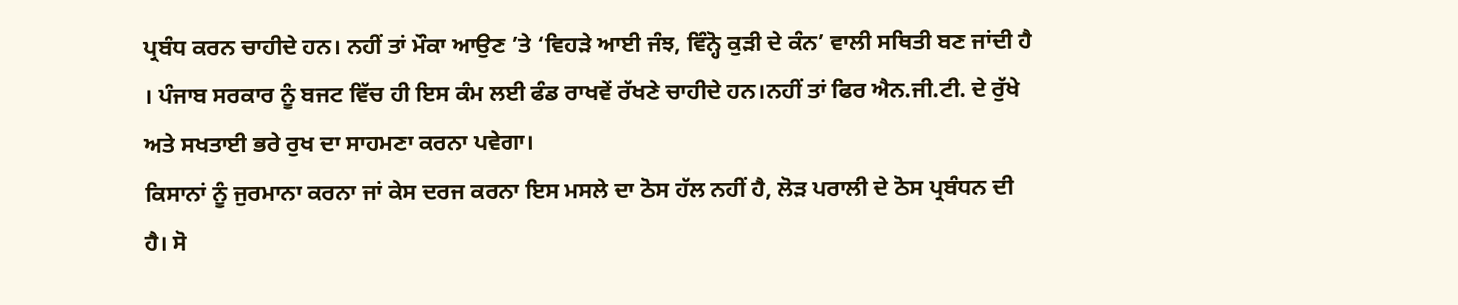ਪ੍ਰਬੰਧ ਕਰਨ ਚਾਹੀਦੇ ਹਨ। ਨਹੀਂ ਤਾਂ ਮੌਕਾ ਆਉਣ ’ਤੇ ‘ਵਿਹੜੇ ਆਈ ਜੰਝ, ਵਿੰਨ੍ਹੋ ਕੁੜੀ ਦੇ ਕੰਨ’ ਵਾਲੀ ਸਥਿਤੀ ਬਣ ਜਾਂਦੀ ਹੈ । ਪੰਜਾਬ ਸਰਕਾਰ ਨੂੰ ਬਜਟ ਵਿੱਚ ਹੀ ਇਸ ਕੰਮ ਲਈ ਫੰਡ ਰਾਖਵੇਂ ਰੱਖਣੇ ਚਾਹੀਦੇ ਹਨ।ਨਹੀਂ ਤਾਂ ਫਿਰ ਐਨ.ਜੀ.ਟੀ. ਦੇ ਰੁੱਖੇ ਅਤੇ ਸਖਤਾਈ ਭਰੇ ਰੁਖ ਦਾ ਸਾਹਮਣਾ ਕਰਨਾ ਪਵੇਗਾ।
ਕਿਸਾਨਾਂ ਨੂੰ ਜੁਰਮਾਨਾ ਕਰਨਾ ਜਾਂ ਕੇਸ ਦਰਜ ਕਰਨਾ ਇਸ ਮਸਲੇ ਦਾ ਠੋਸ ਹੱਲ ਨਹੀਂ ਹੈ, ਲੋੜ ਪਰਾਲੀ ਦੇ ਠੋਸ ਪ੍ਰਬੰਧਨ ਦੀ ਹੈ। ਸੋ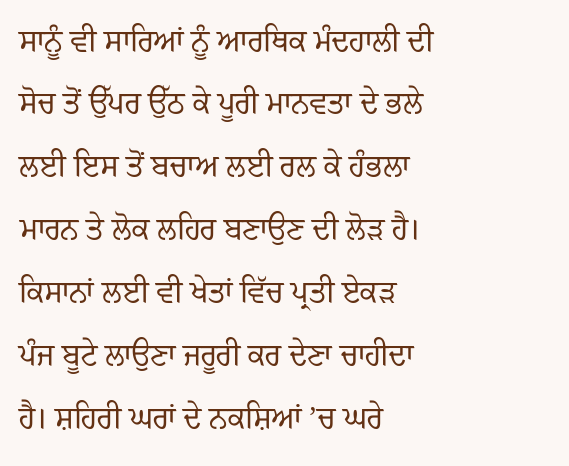ਸਾਨੂੰ ਵੀ ਸਾਰਿਆਂ ਨੂੰ ਆਰਥਿਕ ਮੰਦਹਾਲੀ ਦੀ ਸੋਚ ਤੋਂ ਉੱਪਰ ਉੱਠ ਕੇ ਪੂਰੀ ਮਾਨਵਤਾ ਦੇ ਭਲੇ ਲਈ ਇਸ ਤੋਂ ਬਚਾਅ ਲਈ ਰਲ ਕੇ ਹੰਭਲਾ ਮਾਰਨ ਤੇ ਲੋਕ ਲਹਿਰ ਬਣਾਉਣ ਦੀ ਲੋੜ ਹੈ। ਕਿਸਾਨਾਂ ਲਈ ਵੀ ਖੇਤਾਂ ਵਿੱਚ ਪ੍ਰਤੀ ਏਕੜ ਪੰਜ ਬੂਟੇ ਲਾਉਣਾ ਜਰੂਰੀ ਕਰ ਦੇਣਾ ਚਾਹੀਦਾ ਹੈ। ਸ਼ਹਿਰੀ ਘਰਾਂ ਦੇ ਨਕਸ਼ਿਆਂ ’ਚ ਘਰੇ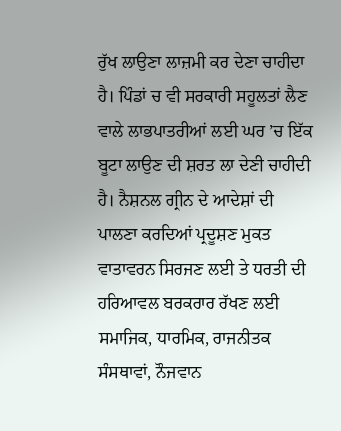ਰੁੱਖ ਲਾਉਣਾ ਲਾਜ਼ਮੀ ਕਰ ਦੇਣਾ ਚਾਹੀਦਾ ਹੈ। ਪਿੰਡਾਂ ਚ ਵੀ ਸਰਕਾਰੀ ਸਹੂਲਤਾਂ ਲੈਣ ਵਾਲੇ ਲਾਭਪਾਤਰੀਆਂ ਲਈ ਘਰ ’ਚ ਇੱਕ ਬੂਟਾ ਲਾਉਣ ਦੀ ਸ਼ਰਤ ਲਾ ਦੇਣੀ ਚਾਹੀਦੀ ਹੈ। ਨੈਸ਼ਨਲ ਗ੍ਰੀਨ ਦੇ ਆਦੇਸ਼ਾਂ ਦੀ ਪਾਲਣਾ ਕਰਦਿਆਂ ਪ੍ਰਦੂਸ਼ਣ ਮੁਕਤ ਵਾਤਾਵਰਨ ਸਿਰਜਣ ਲਈ ਤੇ ਧਰਤੀ ਦੀ ਹਰਿਆਵਲ ਬਰਕਰਾਰ ਰੱਖਣ ਲਈ ਸਮਾਜਿਕ, ਧਾਰਮਿਕ, ਰਾਜਨੀਤਕ ਸੰਸਥਾਵਾਂ, ਨੌਜਵਾਨ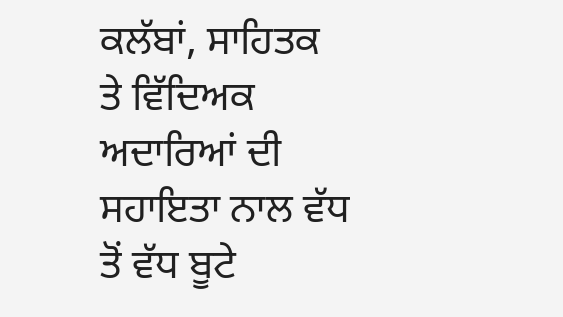ਕਲੱਬਾਂ, ਸਾਹਿਤਕ ਤੇ ਵਿੱਦਿਅਕ ਅਦਾਰਿਆਂ ਦੀ ਸਹਾਇਤਾ ਨਾਲ ਵੱਧ ਤੋਂ ਵੱਧ ਬੂਟੇ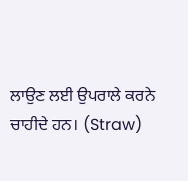ਲਾਉਣ ਲਈ ਉਪਰਾਲੇ ਕਰਨੇ ਚਾਹੀਦੇ ਹਨ। (Straw)